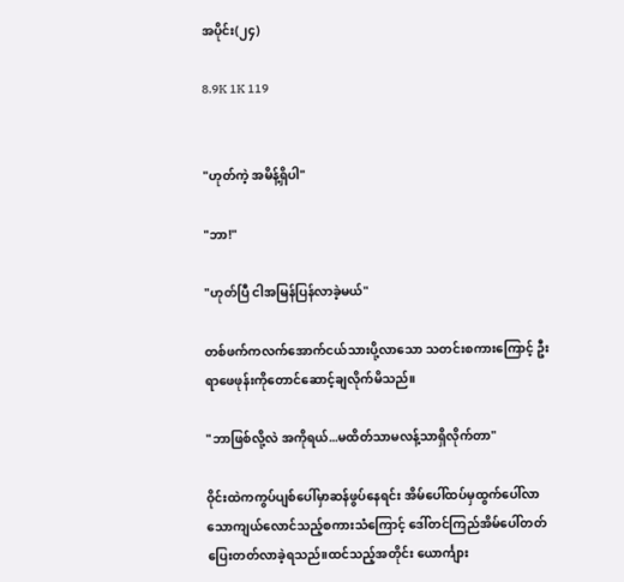အပိုင်း(၂၄)

8.9K 1K 119


"ဟုတ်ကဲ့ အမိန့်ရှိပါ"

"ဘာ!"

"ဟုတ်ပြီ ငါအမြန်ပြန်လာခဲ့မယ်"

တစ်ဖက်ကလက်အောက်ငယ်သားပို့လာသော သတင်းစကားကြောင့် ဦးရာဖေဖုန်းကိုတောင်ဆောင့်ချလိုက်မိသည်။

"ဘာဖြစ်လို့လဲ အကိုရယ်...မထိတ်သာမလန့်သာရှိလိုက်တာ"

ဝိုင်းထဲကကွပ်ပျစ်ပေါ်မှာဆန်ဖွပ်နေရင်း အိမ်ပေါ်ထပ်မှထွက်ပေါ်လာသောကျယ်လောင်သည့်စကားသံကြောင့် ဒေါ်တင်ကြည်အိမ်ပေါ်တတ်ပြေးတတ်လာခဲ့ရသည်။ထင်သည့်အတိုင်း ယောင်္ကျား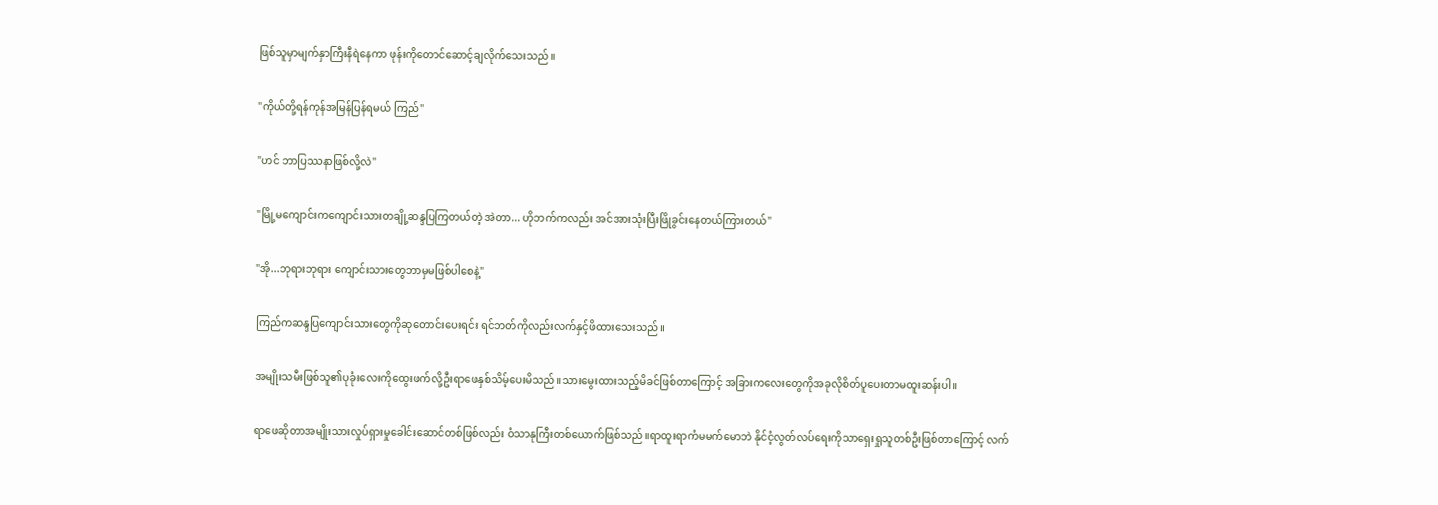ဖြစ်သူမှာမျက်နှာကြီးနီရဲနေကာ ဖုန်းကိုတောင်ဆောင့်ချလိုက်သေးသည်။

"ကိုယ်တို့ရန်ကုန်အမြန်ပြန်ရမယ် ကြည်"

"ဟင် ဘာပြဿနာဖြစ်လို့လဲ"

"မြို့မကျောင်းကကျောင်းသားတချို့ဆန္ဒပြကြတယ်တဲ့ အဲတာ... ဟိုဘက်ကလည်း အင်အားသုံးပြီးဖြိုခွင်းနေတယ်ကြားတယ်"

"အို...ဘုရားဘုရား ကျောင်းသားတွေဘာမှမဖြစ်ပါစေနဲ့"

ကြည်ကဆန္ဒပြကျောင်းသားတွေကိုဆုတောင်းပေးရင်း ရင်ဘတ်ကိုလည်းလက်နှင့်ဖိထားသေးသည်။

အမျိုးသမီးဖြစ်သူ၏ပုခုံးလေးကိုထွေးဖက်လို့ဦးရာဖေနှစ်သိမ့်ပေးမိသည်။သားမွေးထားသည့်မိခင်ဖြစ်တာကြောင့် အခြားကလေးတွေကိုအခုလိုစိတ်ပူပေးတာမထူးဆန်းပါ။

ရာဖေဆိုတာအမျိုးသားလှုပ်ရှားမှုခေါင်းဆောင်တစ်ဖြစ်လည်း ဝံသာနုကြီးတစ်ယောက်ဖြစ်သည်။ရာထူးရာကံမမက်မောဘဲ နိုင်ငံ့လွတ်လပ်ရေးကိုသာရှေးရှုသူတစ်ဦးဖြစ်တာကြောင့် လက်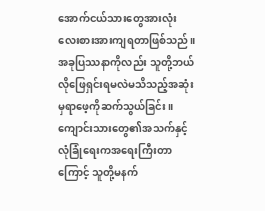အောက်ငယ်သားတွေအားလုံးလေးစားအားကျရတာဖြစ်သည်။အခုပြဿနာကိုလည်း သူတို့ဘယ်လိုဖြေရှင်းရမလဲမသိသည့်အဆုံးမှရာဖေ့ကိုဆက်သွယ်ခြင်း။ကျောင်းသားတွေ၏အသက်နှင့်လုံခြုံရေးကအရေးကြီးတာကြောင့် သူတို့မနက်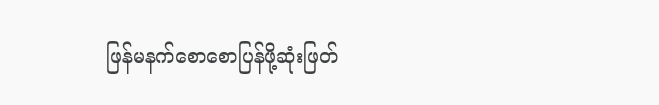ဖြန်မနက်စောစောပြန်ဖို့ဆုံးဖြတ်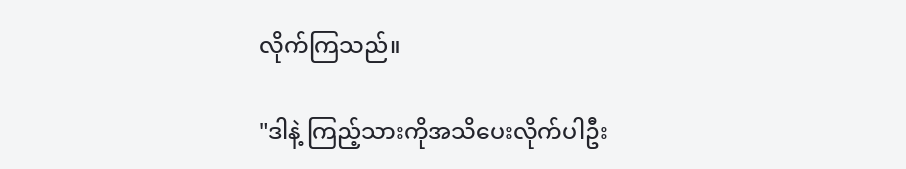လိုက်ကြသည်။

"ဒါနဲ့ ကြည့်သားကိုအသိပေးလိုက်ပါဦး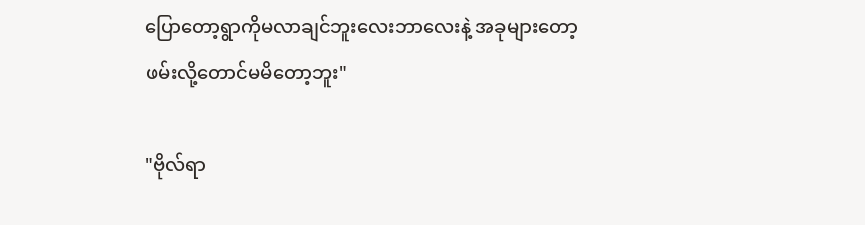ပြောတော့ရွာကိုမလာချင်ဘူးလေးဘာလေးနဲ့ အခုများတော့ဖမ်းလို့တောင်မမိတော့ဘူး"

"ဗိုလ်ရာ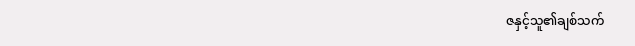ဇနှင့်သူ၏ချစ်သက်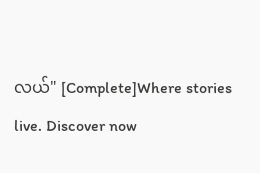လယ်" [Complete]Where stories live. Discover now